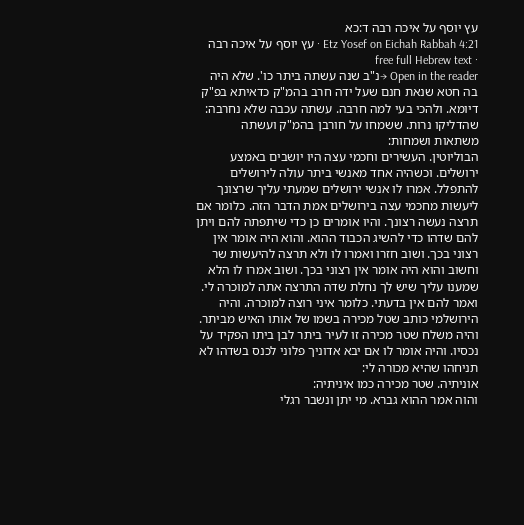עץ יוסף על איכה רבה ד:כא
Etz Yosef on Eichah Rabbah 4:21 · עץ יוסף על איכה רבה · free full Hebrew text
Open in the reader →נ"ב שנה עשתה ביתר כו'. שלא היה בה חטא שנאת חנם שעל ידה חרב בהמ"ק כדאיתא בפ"ק דיומא. ולהכי בעי למה חרבה. עשתה עכבה שלא נחרבה:
שהדליקו נרות. ששמחו על חורבן בהמ"ק ועשתה משתאות ושמחות:
הבוליוטין. העשירים וחכמי עצה היו יושבים באמצע ירושלים. וכשהיה אחד מאנשי ביתר עולה לירושלים להתפלל. אמרו לו אנשי ירושלים שמעתי עליך שרצונך ליעשות מחכמי עצה בירושלים אמת הדבר הזה. כלומר אם תרצה נעשה רצונך. והיו אומרים כן כדי שיתפתה להם ויתן להם שדהו כדי להשיג הכבוד ההוא. והוא היה אומר אין רצוני בכך. ושוב חזרו ואמרו לו ולא תרצה להיעשות שר וחשוב והוא היה אומר אין רצוני בכך. ושוב אמרו לו הלא שמענו עליך שיש לך נחלת שדה התרצה אתה למוכרה לי. ואמר להם אין בדעתי. כלומר איני רוצה למוכרה. והיה הירושלמי כותב שטל מכירה בשמו של אותו האיש מביתר. והיה משלח שטר מכירה זו לעיר ביתר לבן ביתו הפקיד על נכסיו. והיה אומר לו אם יבא אדוניך פלוני לכנס בשדהו לא תניחהו שהיא מכורה לי:
אוניתיה. שטר מכירה כמו איניתיה:
והוה אמר ההוא גברא. מי יתן ונשבר רגלי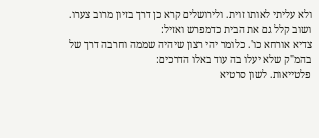ולא עליתי לאותו זוית. ולירושלים קרא כן דרך בזיון מרוב צערו. ושוב קלל גם את הבית כדמפרש ואזיל:
צדיא אורחא כו'. כלומר יהי רצון שיהיה שממה וחרבה דרך של בהמ"ק שלא יעלו בה עוד באלו הדרכים:
פלטייאות. לשון סרטיא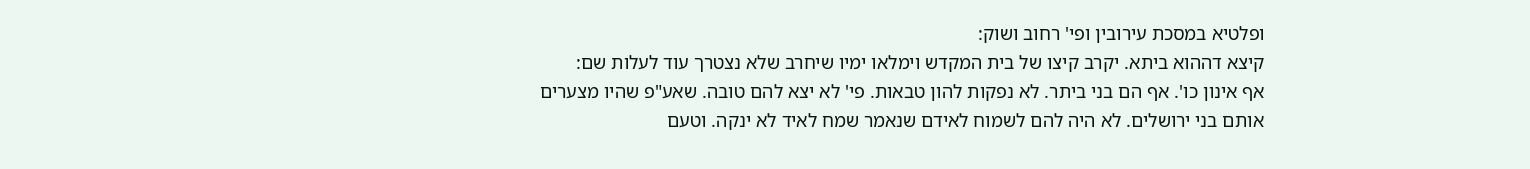ופלטיא במסכת עירובין ופי' רחוב ושוק:
קיצא דההוא ביתא. יקרב קיצו של בית המקדש וימלאו ימיו שיחרב שלא נצטרך עוד לעלות שם:
אף אינון כו'. אף הם בני ביתר. לא נפקות להון טבאות. פי' לא יצא להם טובה. שאע"פ שהיו מצערים אותם בני ירושלים. לא היה להם לשמוח לאידם שנאמר שמח לאיד לא ינקה. וטעם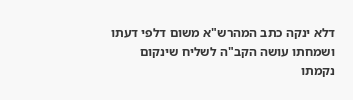דלא ינקה כתב המהרש"א משום דלפי דעתו ושמחתו עושה הקב"ה לשליח שינקום נקמתו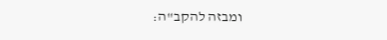ומבזה להקב"ה: